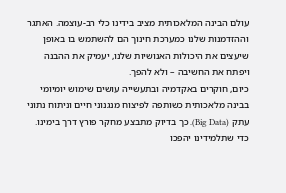עולם הבינה המלאכותית מציב בידינו כלי רב-עוצמה. האתגר וההזדמנות שלנו כמערכת חינוך הם להשתמש בו באופן שיעצים את היכולות האנושיות שלנו, יעמיק את ההבנה ויפתח את החשיבה – ולא להפך.
כיום, חוקרים באקדמיה ובתעשייה עושים שימוש יומיומי בבינה מלאכותית כשותפה לפיצוח מנגנוני חיים וניתוח נתוני עתק (Big Data). כך בדיוק מתבצע מחקר פורץ דרך בימינו. כדי שתלמידינו יהפכו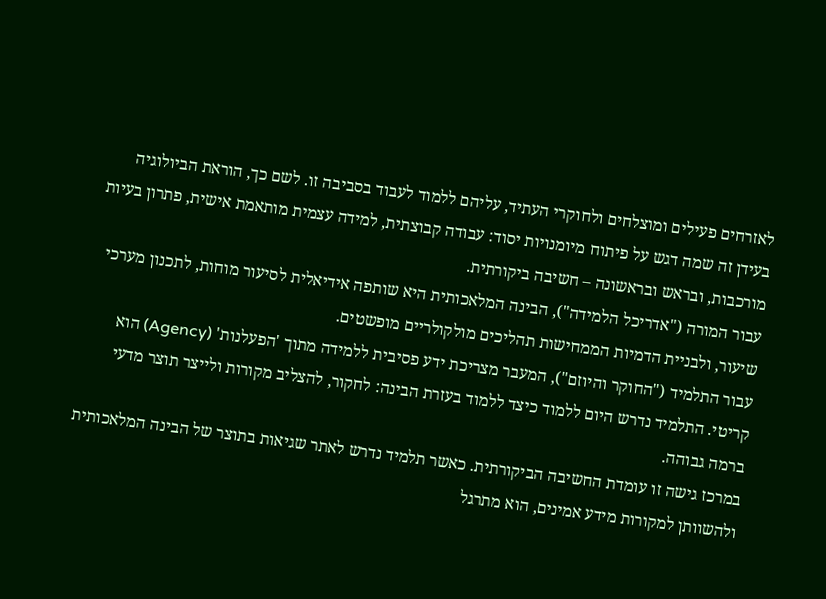לאזרחים פעילים ומוצלחים ולחוקרי העתיד, עליהם ללמוד לעבוד בסביבה זו. לשם כך, הוראת הביולוגיה בעידן זה שמה דגש על פיתוח מיומנויות יסוד: עבודה קבוצתית, למידה עצמית מותאמת אישית, פתרון בעיות מורכבות, ובראש ובראשונה – חשיבה ביקורתית.
עבור המורה ("אדריכל הלמידה"), הבינה המלאכותית היא שותפה אידיאלית לסיעור מוחות, לתכנון מערכי שיעור, ולבניית הדמיות הממחישות תהליכים מולקולריים מופשטים.
עבור התלמיד ("החוקר והיוזם"), המעבר מצריכת ידע פסיבית ללמידה מתוך 'הפעלנות' (Agency) הוא קריטי. התלמיד נדרש היום ללמוד כיצד ללמוד בעזרת הבינה: לחקור, להצליב מקורות ולייצר תוצר מדעי ברמה גבוהה.
במרכז גישה זו עומדת החשיבה הביקורתית. כאשר תלמיד נדרש לאתר שגיאות בתוצר של הבינה המלאכותית ולהשוותן למקורות מידע אמינים, הוא מתרגל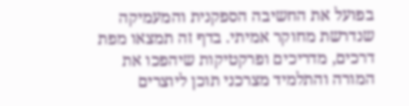בפועל את החשיבה הספקנית והמעמיקה שנדרשת מחוקר אמיתי. בדף זה תמצאו מפת דרכים, מדריכים ופרקטיקות שיהפכו את המורה והתלמיד מצרכני תוכן ליוצרים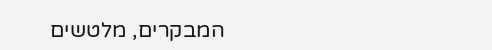המבקרים, מלטשים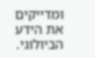ומדייקים את הידע הביולוגי.